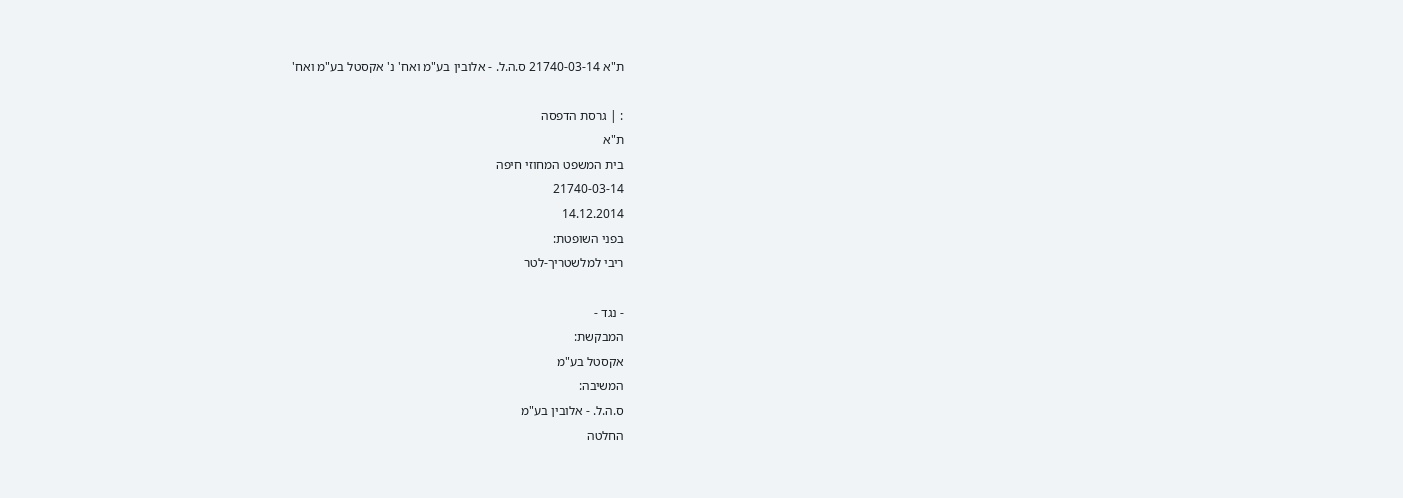ת"א 21740-03-14 ס.ה.ל. - אלובין בע"מ ואח' נ' אקסטל בע"מ ואח'

: | גרסת הדפסה
ת"א
בית המשפט המחוזי חיפה
21740-03-14
14.12.2014
בפני השופטת:
ריבי למלשטריך-לטר

- נגד -
המבקשת:
אקסטל בע"מ
המשיבה:
ס.ה.ל. - אלובין בע"מ
החלטה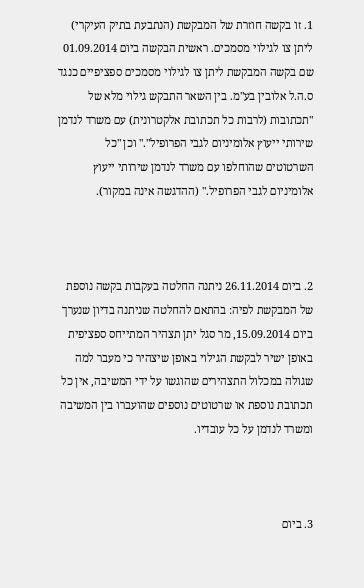1. זו בקשה חוזרת של המבקשת (הנתבעת בתיק העיקרי) ליתן צו לגילוי מסמכים. ראשית הבקשה ביום 01.09.2014 שם בקשה המבקשת ליתן צו לגילוי מסמכים ספציפיים כנגד ס.ה.ל אלובין בע"מ. בין השאר התבקש גילוי מלא של "תכתובות (לרבות כל תכתובת אלקטרונית) עם משרד לנדמן שירותי ייעוץ אלומיניום לגבי הפרופיל"." וכן "כל השרטוטים שהוחלפו עם משרד לנדמן שירותי ייעוץ אלומיניום לגבי הפרופיל." (ההדגשה אינה במקור).



2. ביום 26.11.2014 ניתנה החלטה בעקבות בקשה נוספת של המבקשת לפיה: בהתאם להחלטה שניתנה בדיון שנערך ביום 15.09.2014, מר סגל יתן תצהיר המתייחס ספציפית באופן ישיר לבקשת הגילוי באופן שיצהיר כי מעבר למה שגולה במכלול התצהירים שהוגשו על ידי המשיבה, אין כל תכתובת נוספת או שרטוטים נוספים שהועברו בין המשיבה ומשרד לנדמן על כל עובדיו.



3. ביום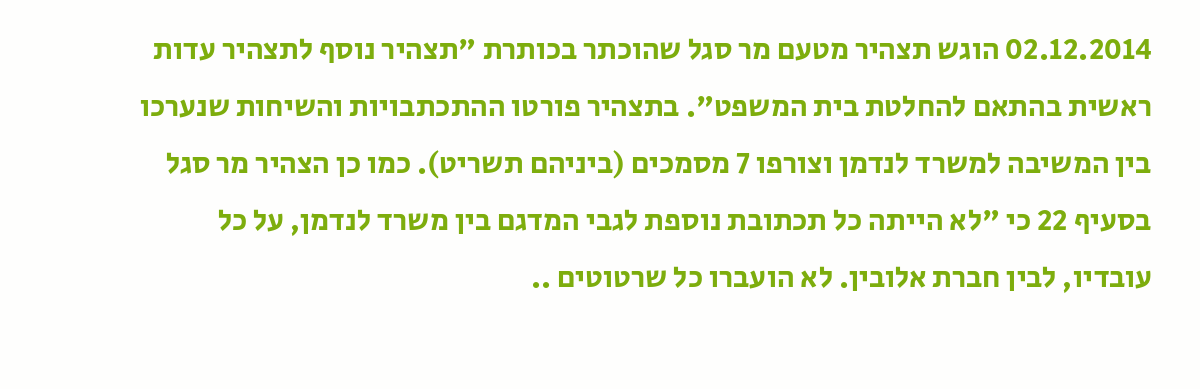02.12.2014 הוגש תצהיר מטעם מר סגל שהוכתר בכותרת "תצהיר נוסף לתצהיר עדות ראשית בהתאם להחלטת בית המשפט". בתצהיר פורטו ההתכתבויות והשיחות שנערכו בין המשיבה למשרד לנדמן וצורפו 7 מסמכים (ביניהם תשריט). כמו כן הצהיר מר סגל בסעיף 22 כי "לא הייתה כל תכתובת נוספת לגבי המדגם בין משרד לנדמן, על כל עובדיו, לבין חברת אלובין. לא הועברו כל שרטוטים ..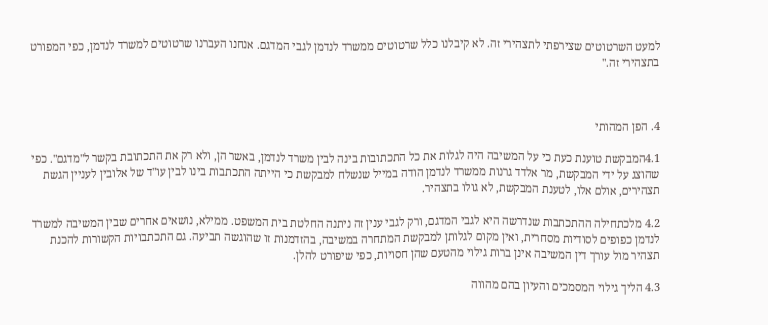למעט השרטוטים שצירפתי לתצהירי זה. לא קיבלנו כלל שרטוטים ממשרד לנדמן לגבי המדגם. אנחנו העברנו שרטוטים למשרד לנדמן, כפי המפורט בתצהירי זה."



4. הפן המהותי

4.1המבקשת טוענת כעת כי על המשיבה היה לגלות את כל התכתובות בינה לבין משרד לנדמן, באשר הן, ולא רק את התכתובת בקשר ל"מדגם". כפי שהוצג על ידי המבקשת, מר אלדד גרנות ממשרד לנדמן הודה במייל שנשלח למבקשת כי הייתה התכתבות בינו לבין עו"ד של אלובין לעניין הגשת תצהירים, אולם אלו, לטענת המבקשת, לא גולו בתצהיר.

4.2 מלכתחילה ההתכתבות שנדרשה היא לגבי המדגם, ורק לגבי ענין זה ניתנה החלטת בית המשפט. ממילא, נושאים אחרים שבין המשיבה למשרד לנדמן כפופים לסודיות מסחרית, ואין מקום לגלותן למבקשת המתחרה במשיבה, בהזדמנות זו שהוגשה תביעה. גם התכתבויות הקשורות להכנת תצהיר מול עורך דין המשיבה אינן ברות גילוי מהטעם שהן חסויות, כפי שיפורט להלן.

4.3 הליך גילוי המסמכים והעיון בהם מהווה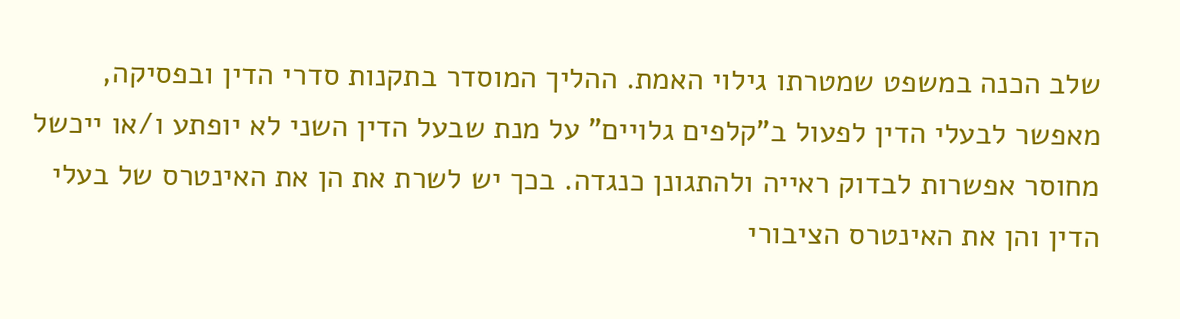שלב הכנה במשפט שמטרתו גילוי האמת. ההליך המוסדר בתקנות סדרי הדין ובפסיקה, מאפשר לבעלי הדין לפעול ב"קלפים גלויים" על מנת שבעל הדין השני לא יופתע ו/או ייכשל מחוסר אפשרות לבדוק ראייה ולהתגונן כנגדה. בכך יש לשרת את הן את האינטרס של בעלי הדין והן את האינטרס הציבורי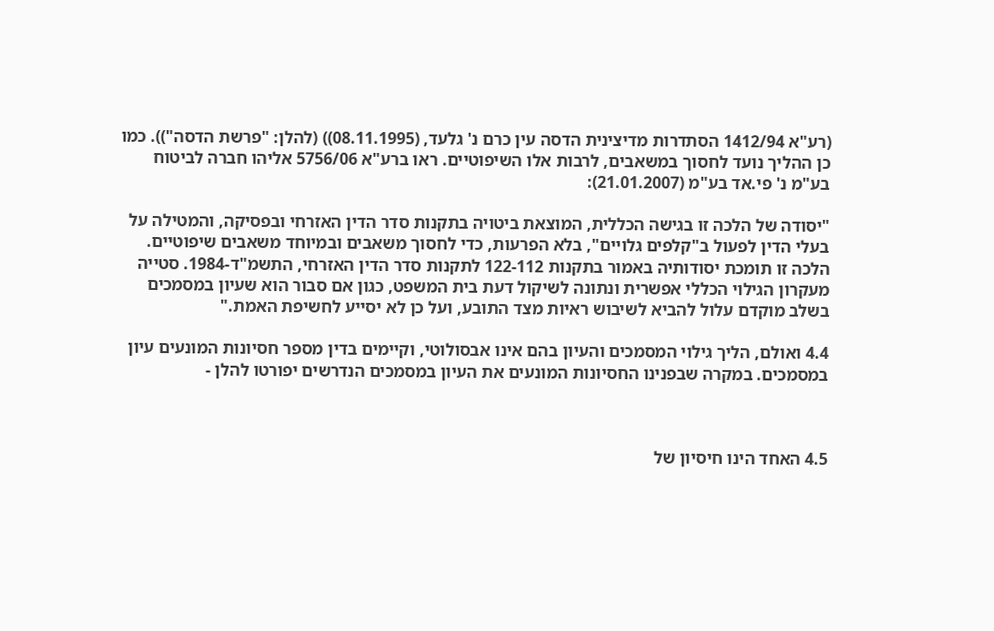(רע"א 1412/94 הסתדרות מדיצינית הדסה עין כרם נ' גלעד, (08.11.1995)) (להלן: "פרשת הדסה")). כמו כן ההליך נועד לחסוך במשאבים, לרבות אלו השיפוטיים. ראו ברע"א 5756/06 אליהו חברה לביטוח בע"מ נ' פי.אד בע"מ (21.01.2007):

"יסודה של הלכה זו בגישה הכללית, המוצאת ביטויה בתקנות סדר הדין האזרחי ובפסיקה, והמטילה על בעלי הדין לפעול ב"קלפים גלויים", בלא הפרעות, כדי לחסוך משאבים ובמיוחד משאבים שיפוטיים. הלכה זו תומכת יסודותיה באמור בתקנות 122-112 לתקנות סדר הדין האזרחי, התשמ"ד-1984. סטייה מעקרון הגילוי הכללי אפשרית ונתונה לשיקול דעת בית המשפט, כגון אם סבור הוא שעיון במסמכים בשלב מוקדם עלול להביא לשיבוש ראיות מצד התובע, ועל כן לא יסייע לחשיפת האמת."

4.4 ואולם, הליך גילוי המסמכים והעיון בהם אינו אבסולוטי, וקיימים בדין מספר חסיונות המונעים עיון במסמכים. במקרה שבפנינו החסיונות המונעים את העיון במסמכים הנדרשים יפורטו להלן -



4.5 האחד הינו חיסיון של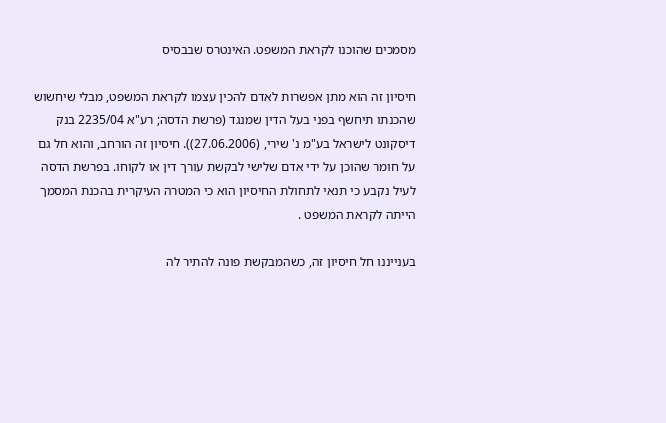מסמכים שהוכנו לקראת המשפט. האינטרס שבבסיס

חיסיון זה הוא מתן אפשרות לאדם להכין עצמו לקראת המשפט, מבלי שיחשוש שהכנתו תיחשף בפני בעל הדין שמנגד (פרשת הדסה; רע"א 2235/04 בנק דיסקונט לישראל בע"מ נ' שירי, (27.06.2006)). חיסיון זה הורחב, והוא חל גם על חומר שהוכן על ידי אדם שלישי לבקשת עורך דין או לקוחו. בפרשת הדסה לעיל נקבע כי תנאי לתחולת החיסיון הוא כי המטרה העיקרית בהכנת המסמך הייתה לקראת המשפט .

בענייננו חל חיסיון זה, כשהמבקשת פונה להתיר לה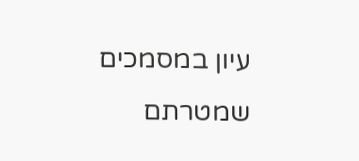עיון במסמכים שמטרתם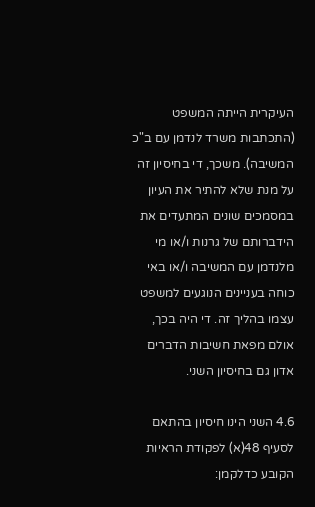העיקרית הייתה המשפט (התכתבות משרד לנדמן עם ב"כ המשיבה). משכך, די בחיסיון זה על מנת שלא להתיר את העיון במסמכים שונים המתעדים את הידברותם של גרנות ו/או מי מלנדמן עם המשיבה ו/או באי כוחה בעניינים הנוגעים למשפט עצמו בהליך זה. די היה בכך, אולם מפאת חשיבות הדברים אדון גם בחיסיון השני.

4.6 השני הינו חיסיון בהתאם לסעיף 48(א) לפקודת הראיות הקובע כדלקמן: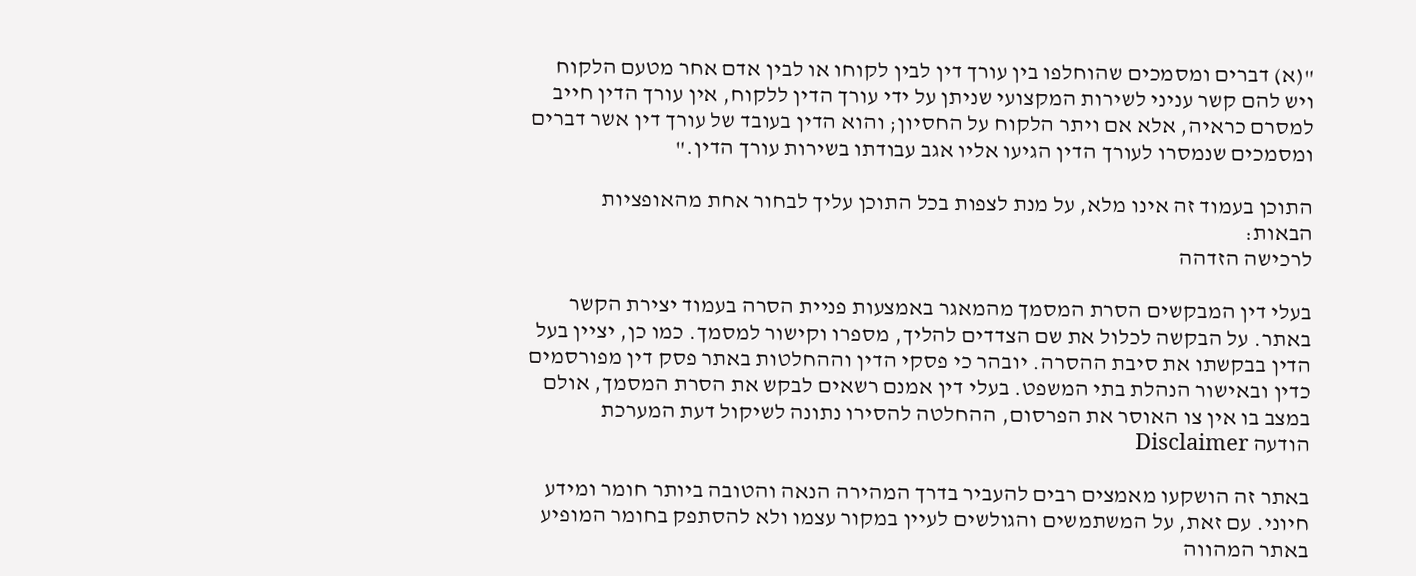"(א) דברים ומסמכים שהוחלפו בין עורך דין לבין לקוחו או לבין אדם אחר מטעם הלקוח ויש להם קשר עניני לשירות המקצועי שניתן על ידי עורך הדין ללקוח, אין עורך הדין חייב למסרם כראיה, אלא אם ויתר הלקוח על החסיון; והוא הדין בעובד של עורך דין אשר דברים ומסמכים שנמסרו לעורך הדין הגיעו אליו אגב עבודתו בשירות עורך הדין."

התוכן בעמוד זה אינו מלא, על מנת לצפות בכל התוכן עליך לבחור אחת מהאופציות הבאות:
לרכישה הזדהה

בעלי דין המבקשים הסרת המסמך מהמאגר באמצעות פניית הסרה בעמוד יצירת הקשר באתר. על הבקשה לכלול את שם הצדדים להליך, מספרו וקישור למסמך. כמו כן, יציין בעל הדין בבקשתו את סיבת ההסרה. יובהר כי פסקי הדין וההחלטות באתר פסק דין מפורסמים כדין ובאישור הנהלת בתי המשפט. בעלי דין אמנם רשאים לבקש את הסרת המסמך, אולם במצב בו אין צו האוסר את הפרסום, ההחלטה להסירו נתונה לשיקול דעת המערכת
הודעה Disclaimer

באתר זה הושקעו מאמצים רבים להעביר בדרך המהירה הנאה והטובה ביותר חומר ומידע חיוני. עם זאת, על המשתמשים והגולשים לעיין במקור עצמו ולא להסתפק בחומר המופיע באתר המהווה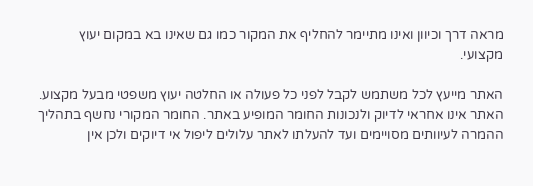מראה דרך וכיוון ואינו מתיימר להחליף את המקור כמו גם שאינו בא במקום יעוץ מקצועי.

האתר מייעץ לכל משתמש לקבל לפני כל פעולה או החלטה יעוץ משפטי מבעל מקצוע. האתר אינו אחראי לדיוק ולנכונות החומר המופיע באתר. החומר המקורי נחשף בתהליך ההמרה לעיוותים מסויימים ועד להעלתו לאתר עלולים ליפול אי דיוקים ולכן אין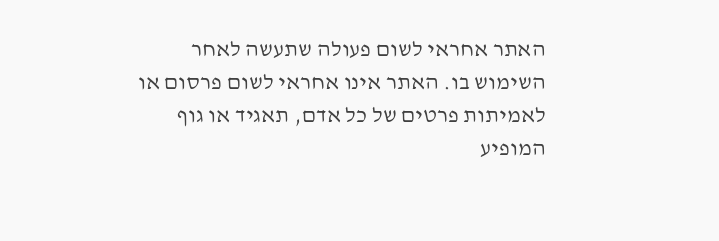האתר אחראי לשום פעולה שתעשה לאחר השימוש בו. האתר אינו אחראי לשום פרסום או לאמיתות פרטים של כל אדם, תאגיד או גוף המופיע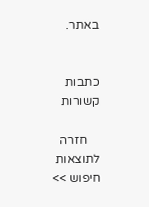באתר.


כתבות קשורות

    חזרה לתוצאות חיפוש >>